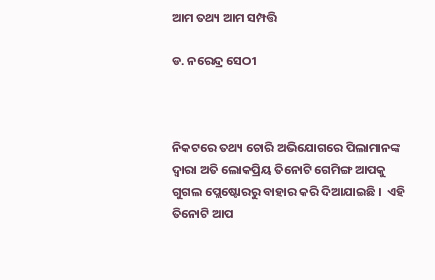ଆମ ତଥ୍ୟ ଆମ ସମ୍ପତ୍ତି

ଡ. ନରେନ୍ଦ୍ର ସେଠୀ



ନିକଟରେ ତଥ୍ୟ ଚୋରି ଅଭିଯୋଗରେ ପିଲାମାନଙ୍କ ଦ୍ୱାରା ଅତି ଲୋକପ୍ରିୟ ତିନୋଟି ଗେମିଙ୍ଗ ଆପକୁ ଗୁଗଲ ପ୍ଲେଷ୍ଟୋରରୁ ବାହାର କରି ଦିଆଯାଇଛି ।  ଏହି ତିନୋଟି ଆପ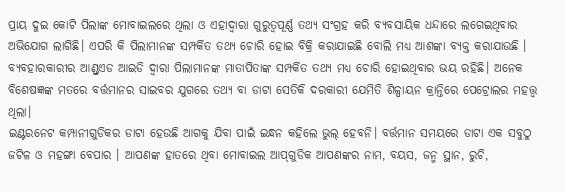ପ୍ରାୟ ଦୁଇ କୋଟି ପିଲାଙ୍କ ମୋବାଇଲରେ ଥିଲା ଓ ଏହାଦ୍ୱାରା ଗୁରୁତ୍ୱପୂର୍ଣ୍ଣ ତଥ୍ୟ ସଂଗ୍ରହ କରି ବ୍ୟବସାୟିକ ଧନ୍ଦାରେ ଲଗେଇଥିବାର ଅଭିଯୋଗ ଲାଗିଛି। ଏପରି କି ପିଲାମାନଙ୍କ ସମ୍ପର୍କିତ ତଥ୍ୟ ଚୋରି ହୋଇ ବିକ୍ରି କରାଯାଇଛି ବୋଲି ମଧ୍ୟ ଆଶଙ୍କା ବ୍ୟକ୍ତ କରାଯାଉଛି । ବ୍ୟବହାରକାରୀର ଆଣ୍ଡ୍ରଏଡ ଆଇଡି ଦ୍ୱାରା ପିଲାମାନଙ୍କ ମାତାପିତାଙ୍କ ସମ୍ପର୍କିତ ତଥ୍ୟ ମଧ୍ୟ ଚୋରି ହୋଇଥିବାର ଭୟ ରହିଛି। ଅନେକ ବିଶେଷଜ୍ଞଙ୍କ ମତରେ ବର୍ତ୍ତମାନର ସାଇବର ଯୁଗରେ ତଥ୍ୟ ବା ଡାଟା ସେତିକି ଦରକାରୀ ଯେମିତି ଶିଳ୍ପାୟନ କ୍ରାନ୍ତିରେ ପେଟ୍ରୋଲର ମହତ୍ତ୍ୱ ଥିଲା।
ଇଣ୍ଟରନେଟ କମ୍ପାନୀଗୁଡିକର ଡାଟା ହେଉଛି ଆଗକୁ ଯିବା ପାଇଁ ଇନ୍ଧନ କହିଲେ ଭୁଲ୍‌ ହେବନି। ବର୍ତ୍ତମାନ ସମୟରେ ଡାଟା ଏକ ସବୁଠୁ ଜଟିଳ ଓ ମହଙ୍ଗା ବେପାର । ଆପଣଙ୍କ ହାତରେ ଥିବା ମୋବାଇଲ ଆପ୍‌ଗୁଡିକ ଆପଣଙ୍କର ନାମ, ବୟସ, ଜନ୍ମ ସ୍ଥାନ, ରୁଚି,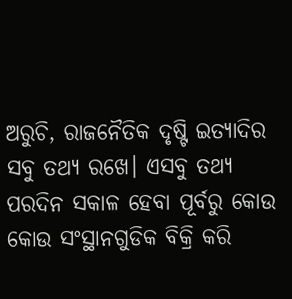ଅରୁଚି, ରାଜନୈତିକ ଦୃଷ୍ଟି ଇତ୍ୟାଦିର ସବୁ ତଥ୍ୟ ରଖେ। ଏସବୁ ତଥ୍ୟ ପରଦିନ ସକାଳ ହେବା ପୂର୍ବରୁ କୋଉ କୋଉ ସଂସ୍ଥାନଗୁଡିକ ବିକ୍ରି କରି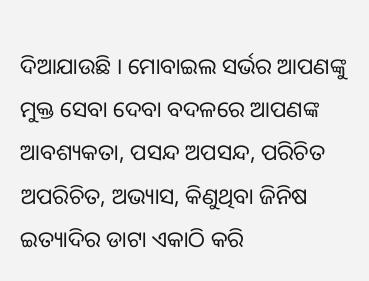ଦିଆଯାଉଛି । ମୋବାଇଲ ସର୍ଭର ଆପଣଙ୍କୁ ମୁକ୍ତ ସେବା ଦେବା ବଦଳରେ ଆପଣଙ୍କ ଆବଶ୍ୟକତା, ପସନ୍ଦ ଅପସନ୍ଦ, ପରିଚିତ ଅପରିଚିତ, ଅଭ୍ୟାସ, କିଣୁଥିବା ଜିନିଷ ଇତ୍ୟାଦିର ଡାଟା ଏକାଠି କରି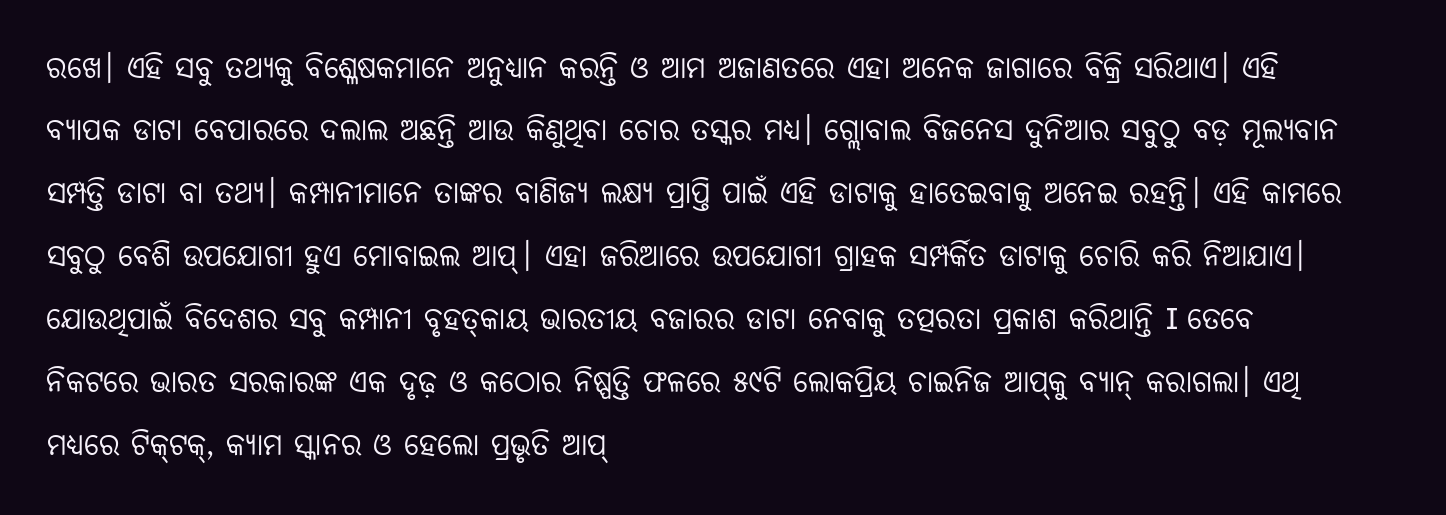ରଖେ। ଏହି ସବୁ ତଥ୍ୟକୁ ବିଶ୍ଳେଷକମାନେ ଅନୁଧ୍ୟାନ କରନ୍ତି ଓ ଆମ ଅଜାଣତରେ ଏହା ଅନେକ ଜାଗାରେ ବିକ୍ରି ସରିଥାଏ। ଏହି ବ୍ୟାପକ ଡାଟା ବେପାରରେ ଦଲାଲ ଅଛନ୍ତି ଆଉ କିଣୁଥିବା ଚୋର ତସ୍କର ମଧ୍ୟ। ଗ୍ଲୋବାଲ ବିଜନେସ ଦୁନିଆର ସବୁଠୁ ବଡ଼ ମୂଲ୍ୟବାନ ସମ୍ପତ୍ତି ଡାଟା ବା ତଥ୍ୟ। କମ୍ପାନୀମାନେ ତାଙ୍କର ବାଣିଜ୍ୟ ଲକ୍ଷ୍ୟ ପ୍ରାପ୍ତି ପାଇଁ ଏହି ଡାଟାକୁ ହାତେଇବାକୁ ଅନେଇ ରହନ୍ତି। ଏହି କାମରେ ସବୁଠୁ ବେଶି ଉପଯୋଗୀ ହୁଏ ମୋବାଇଲ ଆପ୍‌। ଏହା ଜରିଆରେ ଉପଯୋଗୀ ଗ୍ରାହକ ସମ୍ପର୍କିତ ଡାଟାକୁ ଚୋରି କରି ନିଆଯାଏ। ଯୋଉଥିପାଇଁ ବିଦେଶର ସବୁ କମ୍ପାନୀ ବୃହତ୍‌କାୟ ଭାରତୀୟ ବଜାରର ଡାଟା ନେବାକୁ ତତ୍ପରତା ପ୍ରକାଶ କରିଥାନ୍ତି I ତେବେ ନିକଟରେ ଭାରତ ସରକାରଙ୍କ ଏକ ଦୃଢ଼ ଓ କଠୋର ନିଷ୍ପତ୍ତି ଫଳରେ ୫୯ଟି ଲୋକପ୍ରିୟ ଚାଇନିଜ ଆପ୍‌କୁ ବ୍ୟାନ୍‌ କରାଗଲା। ଏଥି ମଧ୍ୟରେ ଟିକ୍‌ଟକ୍‌, କ୍ୟାମ ସ୍କାନର ଓ ହେଲୋ ପ୍ରଭୃତି ଆପ୍‌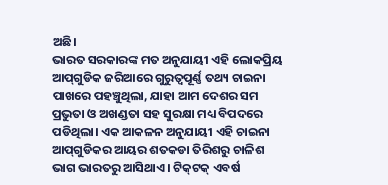ଅଛି।
ଭାରତ ସରକାରଙ୍କ ମତ ଅନୁଯାୟୀ ଏହି ଲୋକପ୍ରିୟ ଆପ୍‌ଗୁଡିକ ଜରିଆରେ ଗୁରୁତ୍ୱପୂର୍ଣ୍ଣ ତଥ୍ୟ ଚାଇନା ପାଖରେ ପହଞ୍ଚୁଥିଲା, ଯାହା ଆମ ଦେଶର ସମ ପ୍ରଭୁତା ଓ ଅଖଣ୍ଡତା ସହ ସୁରକ୍ଷା ମଧ୍ୟ ବିପଦରେ ପଡିଥିଲା। ଏକ ଆକଳନ ଅନୁଯାୟୀ ଏହି ଚାଇନା ଆପ୍‌ଗୁଡିକର ଆୟର ଶତକଡା ତିରିଶରୁ ଚାଳିଶ ଭାଗ ଭାରତରୁ ଆସିଥାଏ। ଟିକ୍‌ଟକ୍‌ ଏବର୍ଷ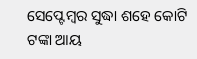ସେପ୍ଟେମ୍ବର ସୁଦ୍ଧା ଶହେ କୋଟି ଟଙ୍କା ଆୟ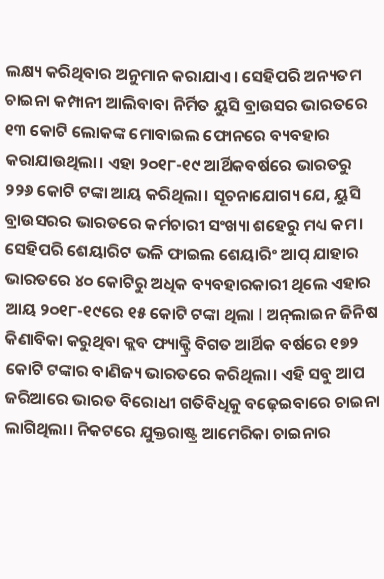ଲକ୍ଷ୍ୟ କରିଥିବାର ଅନୁମାନ କରାଯାଏ। ସେହିପରି ଅନ୍ୟତମ ଚାଇନା କମ୍ପାନୀ ଆଲିବାବା ନିର୍ମିତ ୟୁସି ବ୍ରାଉସର ଭାରତରେ ୧୩ କୋଟି ଲୋକଙ୍କ ମୋବାଇଲ ଫୋନରେ ବ୍ୟବହାର କରାଯାଉଥିଲା। ଏହା ୨୦୧୮-୧୯ ଆର୍ଥିକବର୍ଷରେ ଭାରତରୁ ୨୨୬ କୋଟି ଟଙ୍କା ଆୟ କରିଥିଲା। ସୂଚନାଯୋଗ୍ୟ ଯେ, ୟୁସି ବ୍ରାଉସରର ଭାରତରେ କର୍ମଚାରୀ ସଂଖ୍ୟା ଶହେରୁ ମଧ୍ୟ କମ। ସେହିପରି ଶେୟାରିଟ ଭଳି ଫାଇଲ ଶେୟାରିଂ ଆପ୍‌ ଯାହାର ଭାରତରେ ୪୦ କୋଟିରୁ ଅଧିକ ବ୍ୟବହାରକାରୀ ଥିଲେ ଏହାର ଆୟ ୨୦୧୮-୧୯ରେ ୧୫ କୋଟି ଟଙ୍କା ଥିଲା I ଅନ୍‌ଲାଇନ ଜିନିଷ କିଣାବିକା କରୁଥିବା କ୍ଲବ ଫ୍ୟାକ୍ଟ୍ରି ବିଗତ ଆର୍ଥିକ ବର୍ଷରେ ୧୭୨ କୋଟି ଟଙ୍କାର ବାଣିଜ୍ୟ ଭାରତରେ କରିଥିଲା। ଏହି ସବୁ ଆପ ଜରିଆରେ ଭାରତ ବିରୋଧୀ ଗତିବିଧିକୁ ବଢ଼େଇବାରେ ଚାଇନା ଲାଗିଥିଲା। ନିକଟରେ ଯୁକ୍ତରାଷ୍ଟ୍ର ଆମେରିକା ଚାଇନାର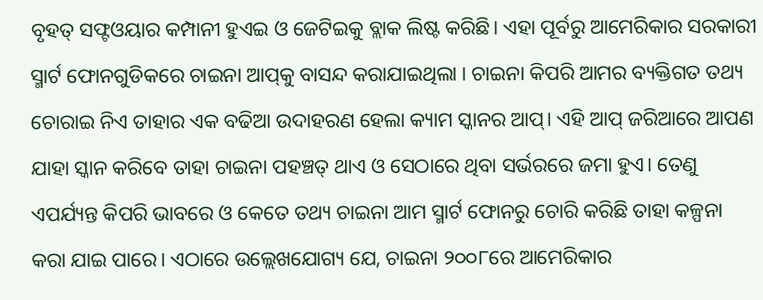ବୃହତ୍‌ ସଫ୍ଟଓୟାର କମ୍ପାନୀ ହୁଏଇ ଓ ଜେଟିଇକୁ ବ୍ଲାକ ଲିଷ୍ଟ କରିଛି। ଏହା ପୂର୍ବରୁ ଆମେରିକାର ସରକାରୀ ସ୍ମାର୍ଟ ଫୋନଗୁଡିକରେ ଚାଇନା ଆପ୍‌କୁ ବାସନ୍ଦ କରାଯାଇଥିଲା । ଚାଇନା କିପରି ଆମର ବ୍ୟକ୍ତିଗତ ତଥ୍ୟ ଚୋରାଇ ନିଏ ତାହାର ଏକ ବଢିଆ ଉଦାହରଣ ହେଲା କ୍ୟାମ ସ୍କାନର ଆପ୍‌। ଏହି ଆପ୍‌ ଜରିଆରେ ଆପଣ ଯାହା ସ୍କାନ କରିବେ ତାହା ଚାଇନା ପହଞ୍ଚତ୍ ଥାଏ ଓ ସେଠାରେ ଥିବା ସର୍ଭରରେ ଜମା ହୁଏ। ତେଣୁ ଏପର୍ଯ୍ୟନ୍ତ କିପରି ଭାବରେ ଓ କେତେ ତଥ୍ୟ ଚାଇନା ଆମ ସ୍ମାର୍ଟ ଫୋନରୁ ଚୋରି କରିଛି ତାହା କଳ୍ପନା କରା ଯାଇ ପାରେ। ଏଠାରେ ଉଲ୍ଲେଖଯୋଗ୍ୟ ଯେ, ଚାଇନା ୨୦୦୮ରେ ଆମେରିକାର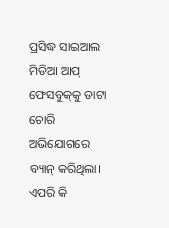ପ୍ରସିଦ୍ଧ ସାଇଆଲ ମିଡିଆ ଆପ୍‌ ଫେସବୁକ୍‌କୁ ଡାଟା ଚୋରି ଅଭିଯୋଗରେ ବ୍ୟାନ୍‌ କରିଥିଲା। ଏପରି କି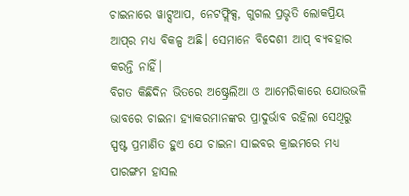ଚାଇନାରେ ୱାଟ୍ସଆପ, ନେଟଫ୍ଲିକ୍ସ, ଗୁଗଲ ପ୍ରଭୃତି ଲୋକପ୍ରିୟ ଆପ୍‌ର ମଧ୍ୟ ବିକଳ୍ପ ଅଛି। ସେମାନେ ବିଦେଶୀ ଆପ୍‌ ବ୍ୟବହାର କରନ୍ତି ନାହିଁ।
ବିଗତ କିଛିଦିନ ଭିତରେ ଅଷ୍ଟ୍ରେଲିଆ ଓ ଆମେରିକାରେ ଯୋଉଭଳି ଭାବରେ ଚାଇନା ହ୍ୟାକରମାନଙ୍କର ପ୍ରାଦୁର୍ଭାବ ରହିଲା ସେଥିରୁ ସ୍ପଷ୍ଟ ପ୍ରମାଣିତ ହୁଏ ଯେ ଚାଇନା ସାଇବର କ୍ରାଇମରେ ମଧ୍ୟ ପାରଙ୍ଗମ ହାସଲ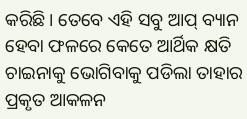କରିଛି। ତେବେ ଏହି ସବୁ ଆପ୍‌ ବ୍ୟାନ ହେବା ଫଳରେ କେତେ ଆର୍ଥିକ କ୍ଷତି ଚାଇନାକୁ ଭୋଗିବାକୁ ପଡିଲା ତାହାର ପ୍ରକୃତ ଆକଳନ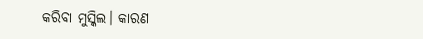କରିବା ମୁସ୍କିଲ। କାରଣ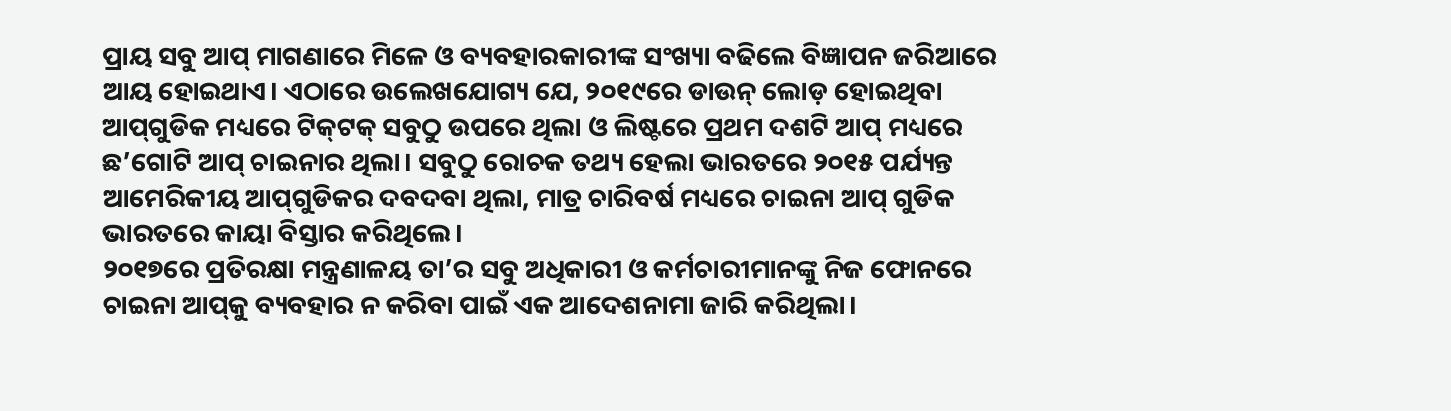ପ୍ରାୟ ସବୁ ଆପ୍‌ ମାଗଣାରେ ମିଳେ ଓ ବ୍ୟବହାରକାରୀଙ୍କ ସଂଖ୍ୟା ବଢିଲେ ବିଜ୍ଞାପନ ଜରିଆରେ ଆୟ ହୋଇଥାଏ। ଏଠାରେ ଉଲେଖଯୋଗ୍ୟ ଯେ, ୨୦୧୯ରେ ଡାଉନ୍‌ ଲୋଡ଼ ହୋଇଥିବା ଆପ୍‌ଗୁଡିକ ମଧ୍ୟରେ ଟିକ୍‌ଟକ୍‌ ସବୁଠୁ ଉପରେ ଥିଲା ଓ ଲିଷ୍ଟରେ ପ୍ରଥମ ଦଶଟି ଆପ୍‌ ମଧ୍ୟରେ ଛ’ଗୋଟି ଆପ୍‌ ଚାଇନାର ଥିଲା। ସବୁଠୁ ରୋଚକ ତଥ୍ୟ ହେଲା ଭାରତରେ ୨୦୧୫ ପର୍ଯ୍ୟନ୍ତ ଆମେରିକୀୟ ଆପ୍‌ଗୁଡିକର ଦବଦବା ଥିଲା, ମାତ୍ର ଚାରିବର୍ଷ ମଧ୍ୟରେ ଚାଇନା ଆପ୍‌ ଗୁଡିକ ଭାରତରେ କାୟା ବିସ୍ତାର କରିଥିଲେ।
୨୦୧୭ରେ ପ୍ରତିରକ୍ଷା ମନ୍ତ୍ରଣାଳୟ ତା’ର ସବୁ ଅଧିକାରୀ ଓ କର୍ମଚାରୀମାନଙ୍କୁ ନିଜ ଫୋନରେ ଚାଇନା ଆପ୍‌କୁ ବ୍ୟବହାର ନ କରିବା ପାଇଁ ଏକ ଆଦେଶନାମା ଜାରି କରିଥିଲା।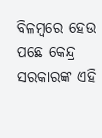ବିଳମ୍ବରେ ହେଉ ପଛେ କେନ୍ଦ୍ର ସରକାରଙ୍କ ଏହି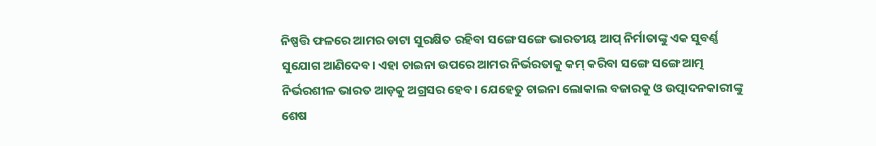ନିଷ୍ପତ୍ତି ଫଳରେ ଆମର ଡାଟା ସୁରକ୍ଷିତ ରହିବା ସଙ୍ଗେ ସଙ୍ଗେ ଭାରତୀୟ ଆପ୍‌ ନିର୍ମାତାଙ୍କୁ ଏକ ସୁବର୍ଣ୍ଣ ସୁଯୋଗ ଆଣିଦେବ। ଏହା ଚାଇନା ଉପରେ ଆମର ନିର୍ଭରତାକୁ କମ୍‌ କରିବା ସଙ୍ଗେ ସଙ୍ଗେ ଆତ୍ମ ନିର୍ଭରଶୀଳ ଭାରତ ଆଡ଼କୁ ଅଗ୍ରସର ହେବ। ଯେହେତୁ ଚାଇନା ଲୋକାଲ ବଜାରକୁ ଓ ଉତ୍ପାଦନକାରୀଙ୍କୁ ଶେଷ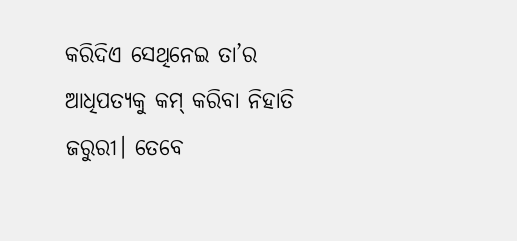କରିଦିଏ ସେଥିନେଇ ତା’ର ଆଧିପତ୍ୟକୁ କମ୍‌ କରିବା ନିହାତି ଜରୁରୀ। ତେବେ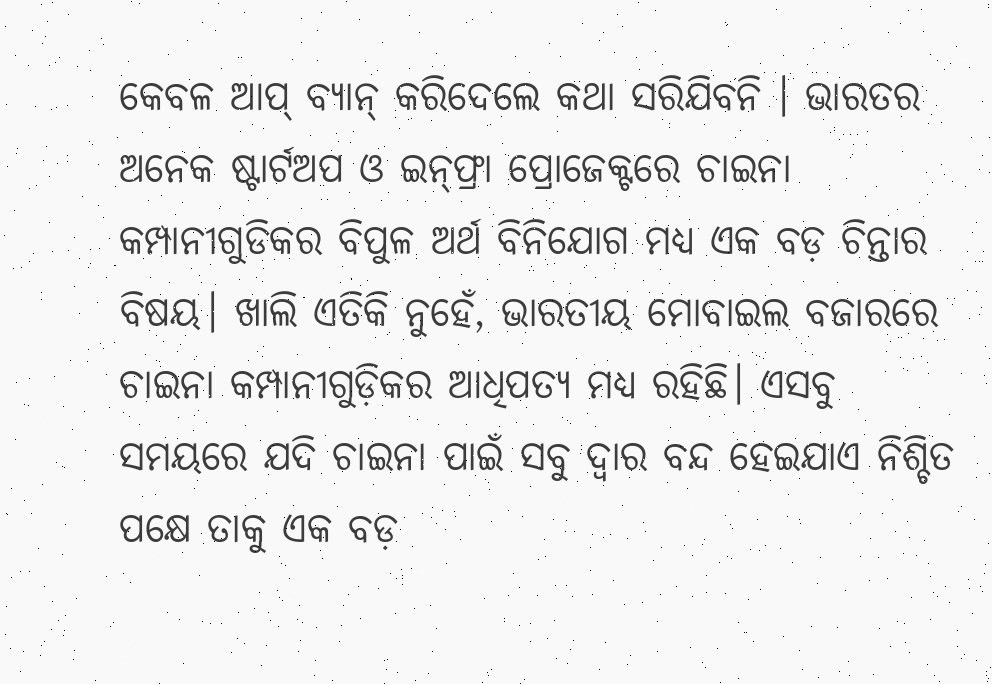କେବଳ ଆପ୍‌ ବ୍ୟାନ୍‌ କରିଦେଲେ କଥା ସରିଯିବନି । ଭାରତର ଅନେକ ଷ୍ଟାର୍ଟଅପ ଓ ଇନ୍‌ଫ୍ରା ପ୍ରୋଜେକ୍ଟରେ ଚାଇନା କମ୍ପାନୀଗୁଡିକର ବିପୁଳ ଅର୍ଥ ବିନିଯୋଗ ମଧ୍ୟ ଏକ ବଡ଼ ଚିନ୍ତାର ବିଷୟ। ଖାଲି ଏତିକି ନୁହେଁ, ଭାରତୀୟ ମୋବାଇଲ ବଜାରରେ ଚାଇନା କମ୍ପାନୀଗୁଡ଼ିକର ଆଧିପତ୍ୟ ମଧ୍ୟ ରହିଛି। ଏସବୁ ସମୟରେ ଯଦି ଚାଇନା ପାଇଁ ସବୁ ଦ୍ୱାର ବନ୍ଦ ହେଇଯାଏ ନିଶ୍ଚିତ ପକ୍ଷେ ତାକୁ ଏକ ବଡ଼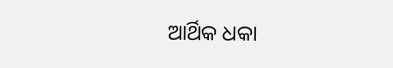ଆର୍ଥିକ ଧକା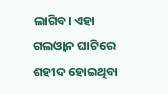ଲାଗିବ। ଏହା ଗଲଓ୍ବାନ ଘାଟିରେ ଶହୀଦ ହୋଇଥିବା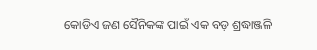କୋଡିଏ ଜଣ ସୈନିକଙ୍କ ପାଇଁ ଏକ ବଡ଼ ଶ୍ରଦ୍ଧାଞ୍ଜଳି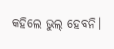କହିଲେ ଭୁଲ୍‌ ହେବନି।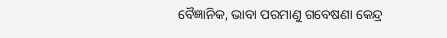ବୈଜ୍ଞାନିକ, ଭାବା ପରମାଣୁ ଗବେଷଣା କେନ୍ଦ୍ର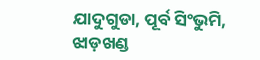ଯାଦୁଗୁଡା, ପୂର୍ବ ସିଂଭୁମି, ଝାଡ଼ଖଣ୍ଡ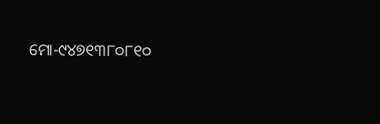ମୋ-୯୪୭୧୩୮୦୮୧୦